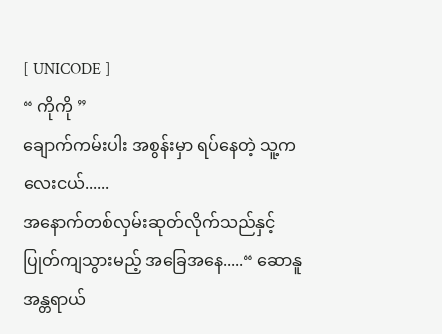[ UNICODE ]
“ ကိုကို ”
ချောက်ကမ်းပါး အစွန်းမှာ ရပ်နေတဲ့ သူ့ကလေးငယ်......
အနောက်တစ်လှမ်းဆုတ်လိုက်သည်နှင့် ပြုတ်ကျသွားမည့် အခြေအနေ.....“ ဆောနူ အန္တရာယ်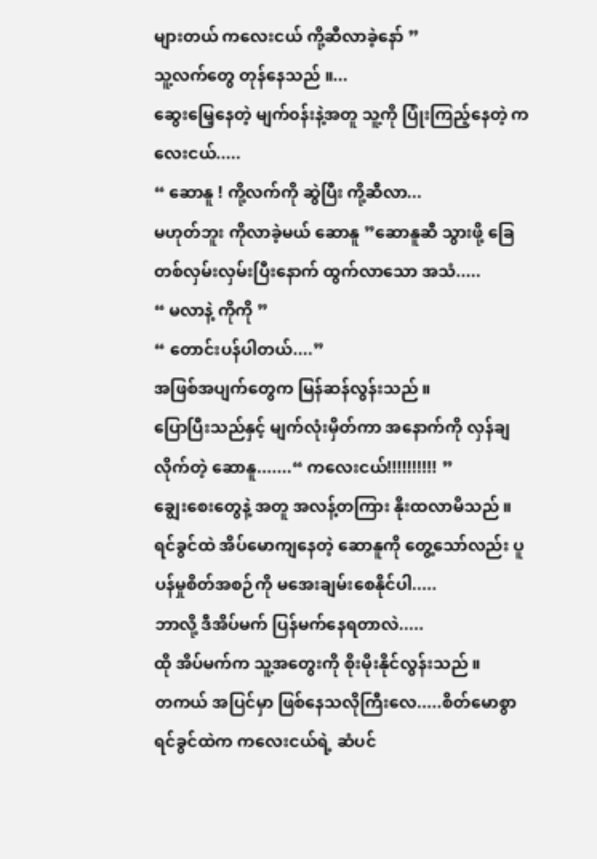များတယ် ကလေးငယ် ကို့ဆီလာခဲ့နော် ”
သူ့လက်တွေ တုန်နေသည် ။...
ဆွေးမြေ့နေတဲ့ မျက်၀န်းနဲ့အတူ သူ့ကို ပြုံးကြည့်နေတဲ့ ကလေးငယ်.....
“ ဆောနူ ! ကို့လက်ကို ဆွဲပြီး ကို့ဆီလာ...
မဟုတ်ဘူး ကိုလာခဲ့မယ် ဆောနူ ”ဆောနူဆီ သွားဖို့ ခြေတစ်လှမ်းလှမ်းပြီးနောက် ထွက်လာသော အသံ.....
“ မလာနဲ့ ကိုကို ”
“ တောင်းပန်ပါတယ်....”
အဖြစ်အပျက်တွေက မြန်ဆန်လွန်းသည် ။
ပြောပြီးသည်နှင့် မျက်လုံးမှိတ်ကာ အနောက်ကို လှန်ချလိုက်တဲ့ ဆောနူ.......“ ကလေးငယ်!!!!!!!!!! ”
ချွေးစေးတွေနဲ့ အတူ အလန့်တကြား နိုးထလာမိသည် ။
ရင်ခွင်ထဲ အိပ်မောကျနေတဲ့ ဆောနူကို တွေ့သော်လည်း ပူပန်မှုစိတ်အစဉ်ကို မအေးချမ်းစေနိုင်ပါ.....
ဘာလို့ ဒီအိပ်မက် ပြန်မက်နေရတာလဲ.....
ထို အိပ်မက်က သူ့အတွေးကို စိုးမိုးနိုင်လွန်းသည် ။
တကယ် အပြင်မှာ ဖြစ်နေသလိုကြီးလေ.....စိတ်မောစွာ ရင်ခွင်ထဲက ကလေးငယ်ရဲ့ ဆံပင်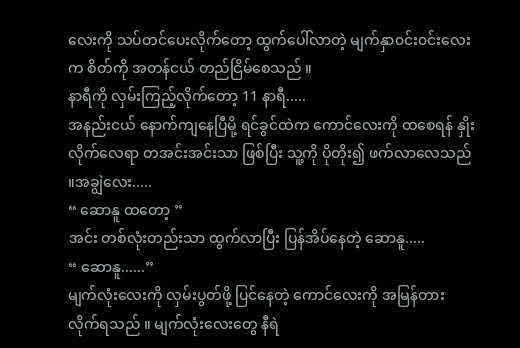လေးကို သပ်တင်ပေးလိုက်တော့ ထွက်ပေါ်လာတဲ့ မျက်နှာ၀င်း၀င်းလေးက စိတ်ကို အတန်ငယ် တည်ငြိမ်စေသည် ။
နာရီကို လှမ်းကြည့်လိုက်တော့ 11 နာရီ.....
အနည်းငယ် နောက်ကျနေပြီမို့ ရင်ခွင်ထဲက ကောင်လေးကို ထစေရန် နှိုးလိုက်လေရာ တအင်းအင်းသာ ဖြစ်ပြီး သူ့ကို ပိုတိုး၍ ဖက်လာလေသည် ။အချွဲလေး.....
“ ဆောနူ ထတော့ ”
အင်း တစ်လုံးတည်းသာ ထွက်လာပြီး ပြန်အိပ်နေတဲ့ ဆောနူ.....
“ ဆောနူ......”
မျက်လုံးလေးကို လှမ်းပွတ်ဖို့ ပြင်နေတဲ့ ကောင်လေးကို အမြန်တားလိုက်ရသည် ။ မျက်လုံးလေးတွေ နီရဲ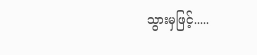သွားမှဖြင့်.....